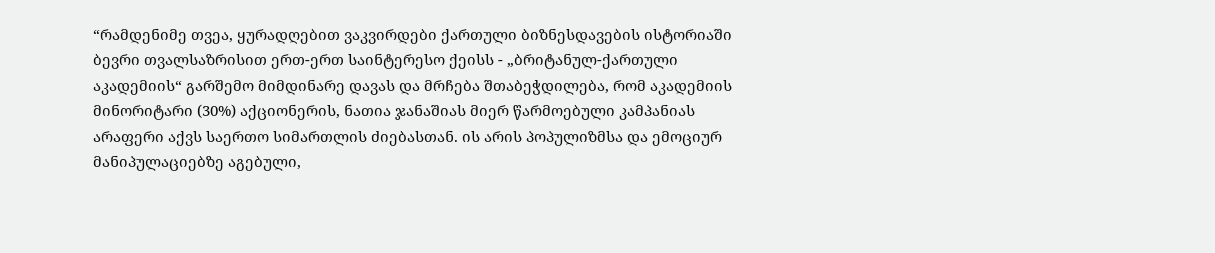“რამდენიმე თვეა, ყურადღებით ვაკვირდები ქართული ბიზნესდავების ისტორიაში ბევრი თვალსაზრისით ერთ-ერთ საინტერესო ქეისს - „ბრიტანულ-ქართული აკადემიის“ გარშემო მიმდინარე დავას და მრჩება შთაბეჭდილება, რომ აკადემიის მინორიტარი (30%) აქციონერის, ნათია ჯანაშიას მიერ წარმოებული კამპანიას არაფერი აქვს საერთო სიმართლის ძიებასთან. ის არის პოპულიზმსა და ემოციურ მანიპულაციებზე აგებული,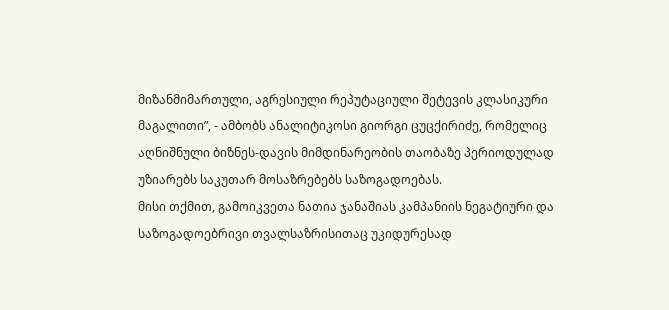მიზანმიმართული, აგრესიული რეპუტაციული შეტევის კლასიკური მაგალითი”, - ამბობს ანალიტიკოსი გიორგი ცუცქირიძე, რომელიც აღნიშნული ბიზნეს-დავის მიმდინარეობის თაობაზე პერიოდულად უზიარებს საკუთარ მოსაზრებებს საზოგადოებას.
მისი თქმით, გამოიკვეთა ნათია ჯანაშიას კამპანიის ნეგატიური და საზოგადოებრივი თვალსაზრისითაც უკიდურესად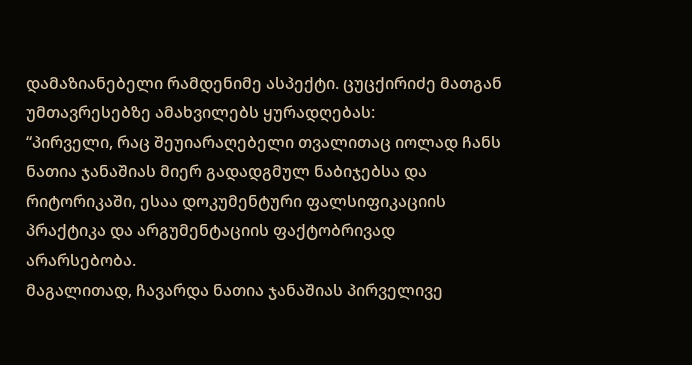დამაზიანებელი რამდენიმე ასპექტი. ცუცქირიძე მათგან უმთავრესებზე ამახვილებს ყურადღებას:
“პირველი, რაც შეუიარაღებელი თვალითაც იოლად ჩანს ნათია ჯანაშიას მიერ გადადგმულ ნაბიჯებსა და რიტორიკაში, ესაა დოკუმენტური ფალსიფიკაციის პრაქტიკა და არგუმენტაციის ფაქტობრივად არარსებობა.
მაგალითად, ჩავარდა ნათია ჯანაშიას პირველივე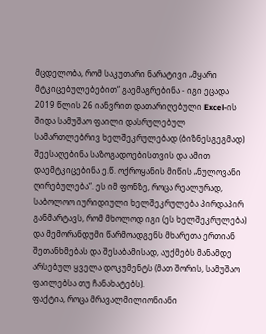მცდელობა, რომ საკუთარი ნარატივი „მყარი მტკიცებულებებით“ გაემაგრებინა - იგი ეცადა 2019 წლის 26 იანვრით დათარიღებული Excel-ის შიდა სამუშაო ფაილი დასრულებულ სამართლებრივ ხელშეკრულებად (ბიზნესგეგმად) შეესაღებინა საზოგადოებისთვის და ამით დაემტკიცებინა ე.წ. ოქროყანის მიწის „ნულოვანი ღირებულება“. ეს იმ ფონზე, როცა რეალურად, საბოლოო იურიდიული ხელშეკრულება პირდაპირ განმარტავს, რომ მხოლოდ იგი (ეს ხელშეკრულება) და მემორანდუმი წარმოადგენს მხარეთა ერთიან შეთანხმებას და შესაბამისად, აუქმებს მანამდე არსებულ ყველა დოკუმენტს (მათ შორის, სამუშაო ფაილებსა თუ ჩანახატებს).
ფაქტია, როცა მრავალმილიონიანი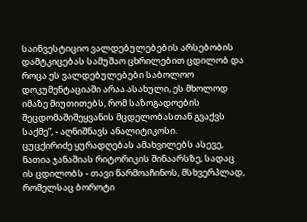საინვესტიციო ვალდებულებების არსებობის დამტკიცებას სამუშაო ცხრილებით ცდილობ და როცა ეს ვალდებულებები საბოლოო დოკუმენტაციაში არაა ასახული, ეს მხოლოდ იმაზე მიუთითებს, რომ საზოგადოების შეცდომაშიშეყვანის მცდელობასთან გვაქვს საქმე”, - აღნიშნავს ანალიტიკოსი.
ცუცქირიძე ყურადღებას ამახვილებს ასევე, ნათია ჯანაშიას რიტორიკის შინაარსზე, სადაც ის ცდილობს - თავი წარმოაჩინოს, მსხვერპლად, რომელსაც ბოროტი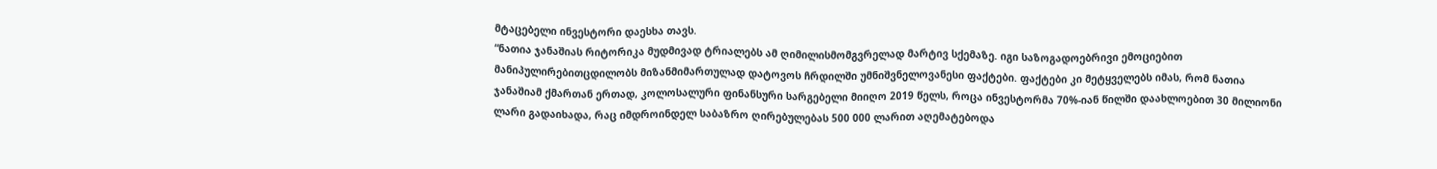მტაცებელი ინვესტორი დაესხა თავს.
“ნათია ჯანაშიას რიტორიკა მუდმივად ტრიალებს ამ ღიმილისმომგვრელად მარტივ სქემაზე. იგი საზოგადოებრივი ემოციებით მანიპულირებითცდილობს მიზანმიმართულად დატოვოს ჩრდილში უმნიშვნელოვანესი ფაქტები. ფაქტები კი მეტყველებს იმას, რომ ნათია ჯანაშიამ ქმართან ერთად, კოლოსალური ფინანსური სარგებელი მიიღო 2019 წელს, როცა ინვესტორმა 70%-იან წილში დაახლოებით 30 მილიონი ლარი გადაიხადა, რაც იმდროინდელ საბაზრო ღირებულებას 500 000 ლარით აღემატებოდა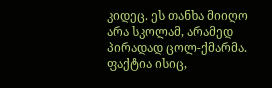კიდეც. ეს თანხა მიიღო არა სკოლამ, არამედ პირადად ცოლ-ქმარმა.
ფაქტია ისიც,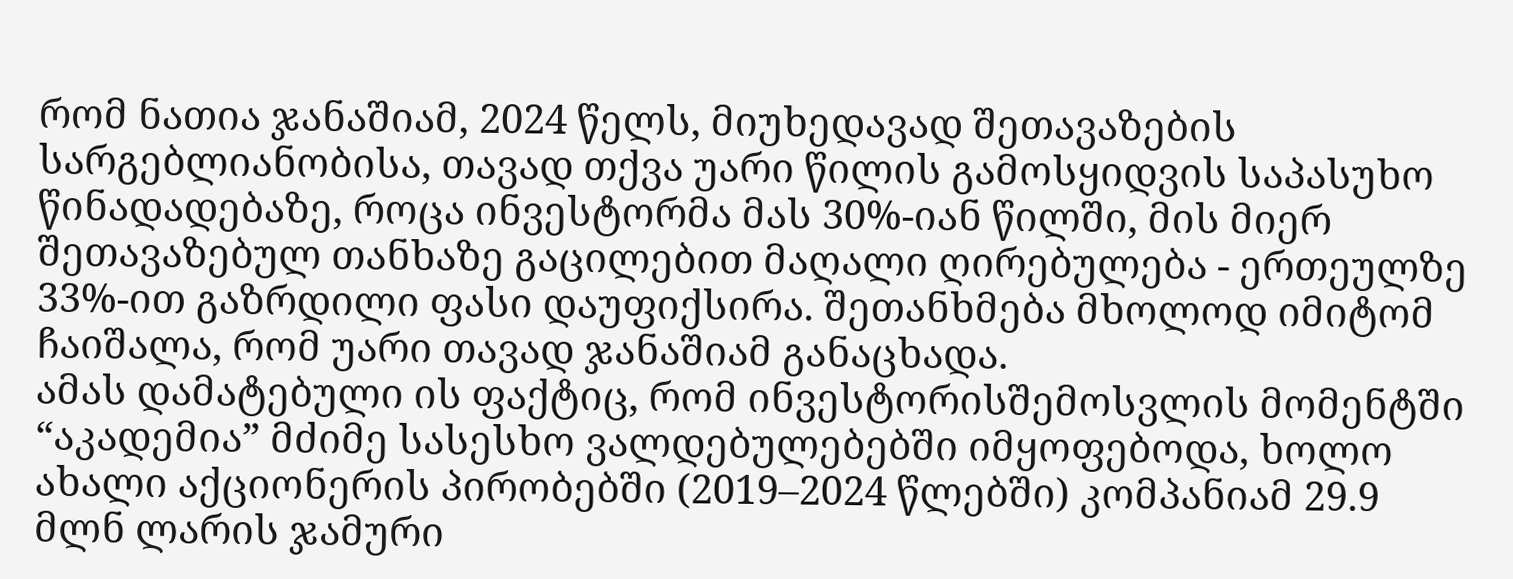რომ ნათია ჯანაშიამ, 2024 წელს, მიუხედავად შეთავაზების სარგებლიანობისა, თავად თქვა უარი წილის გამოსყიდვის საპასუხო წინადადებაზე, როცა ინვესტორმა მას 30%-იან წილში, მის მიერ შეთავაზებულ თანხაზე გაცილებით მაღალი ღირებულება - ერთეულზე 33%-ით გაზრდილი ფასი დაუფიქსირა. შეთანხმება მხოლოდ იმიტომ ჩაიშალა, რომ უარი თავად ჯანაშიამ განაცხადა.
ამას დამატებული ის ფაქტიც, რომ ინვესტორისშემოსვლის მომენტში “აკადემია” მძიმე სასესხო ვალდებულებებში იმყოფებოდა, ხოლო ახალი აქციონერის პირობებში (2019–2024 წლებში) კომპანიამ 29.9 მლნ ლარის ჯამური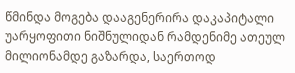წმინდა მოგება დააგენერირა დაკაპიტალი უარყოფითი ნიშნულიდან რამდენიმე ათეულ მილიონამდე გაზარდა, საერთოდ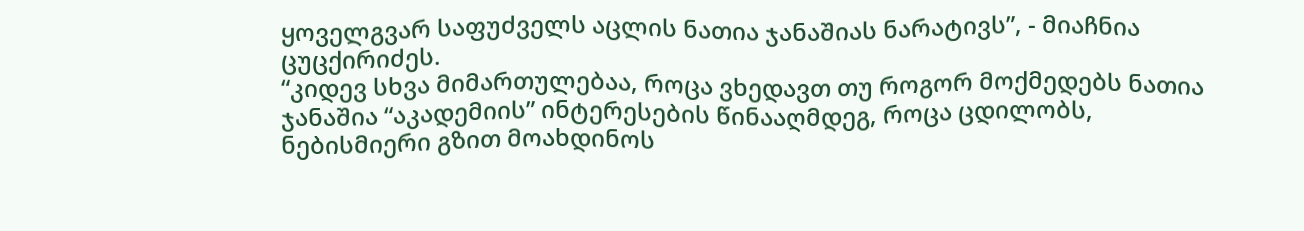ყოველგვარ საფუძველს აცლის ნათია ჯანაშიას ნარატივს”, - მიაჩნია ცუცქირიძეს.
“კიდევ სხვა მიმართულებაა, როცა ვხედავთ თუ როგორ მოქმედებს ნათია ჯანაშია “აკადემიის” ინტერესების წინააღმდეგ, როცა ცდილობს, ნებისმიერი გზით მოახდინოს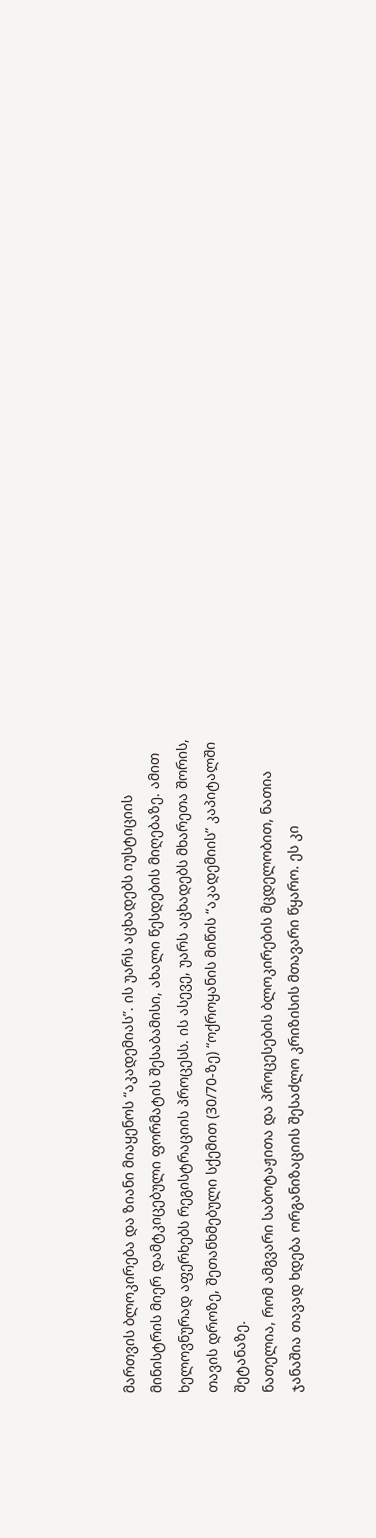მართვის ბლოკირება და ზიანი მიაყენოს “აკადემიას”. ის უარს აცხადებს იუსტიციის მინისტრის მიერ დამტკიცებული ფორმატის შესაბამისი, ახალი წესდების მიღებაზე. ამით ხელოვნურად აფერხებს რეგისტრაციის პროცესს. ის ასევე, უარს აცხადებს მხარეთა შორის, თავის დროზე, შეთანხმებული სქემით (30/70-ზე) “ოქროყანის მიწის “აკადემიის” კაპიტალში შეტანაზე.
ნათელია, რომ ამგვარი საბოტაჟითა და პროცესების ბლოკირების მცდელობით, ნათია ჯანაშია თავად ხდება ორგანიზაციის შესაძლო კრიზისის მთავარი წყარო. ეს კი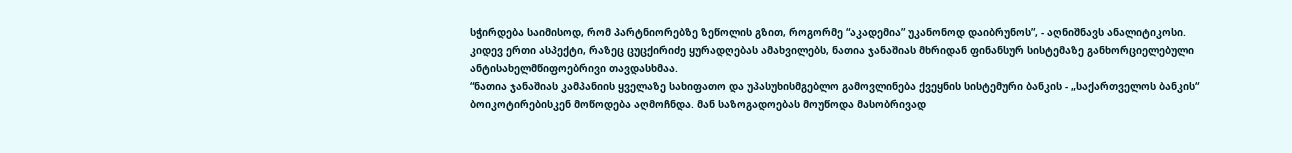სჭირდება საიმისოდ, რომ პარტნიორებზე ზეწოლის გზით, როგორმე “აკადემია” უკანონოდ დაიბრუნოს”, - აღნიშნავს ანალიტიკოსი.
კიდევ ერთი ასპექტი, რაზეც ცუცქირიძე ყურადღებას ამახვილებს, ნათია ჯანაშიას მხრიდან ფინანსურ სისტემაზე განხორციელებული ანტისახელმწიფოებრივი თავდასხმაა.
“ნათია ჯანაშიას კამპანიის ყველაზე სახიფათო და უპასუხისმგებლო გამოვლინება ქვეყნის სისტემური ბანკის - „საქართველოს ბანკის“ ბოიკოტირებისკენ მოწოდება აღმოჩნდა. მან საზოგადოებას მოუწოდა მასობრივად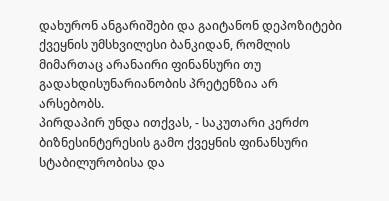დახურონ ანგარიშები და გაიტანონ დეპოზიტები ქვეყნის უმსხვილესი ბანკიდან, რომლის მიმართაც არანაირი ფინანსური თუ გადახდისუნარიანობის პრეტენზია არ არსებობს.
პირდაპირ უნდა ითქვას, - საკუთარი კერძო ბიზნესინტერესის გამო ქვეყნის ფინანსური სტაბილურობისა და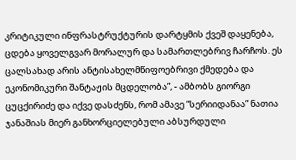კრიტიკული ინფრასტრუქტურის დარტყმის ქვეშ დაყენება, ცდება ყოველგვარ მორალურ და სამართლებრივ ჩარჩოს. ეს ცალსახად არის ანტისახელმწიფოებრივი ქმედება და ეკონომიკური შანტაჟის მცდელობა”, - ამბობს გიორგი ცუცქირიძე და იქვე დასძენს, რომ ამავე “სერიიდანაა” ნათია ჯანაშიას მიერ განხორციელებული აბსურდული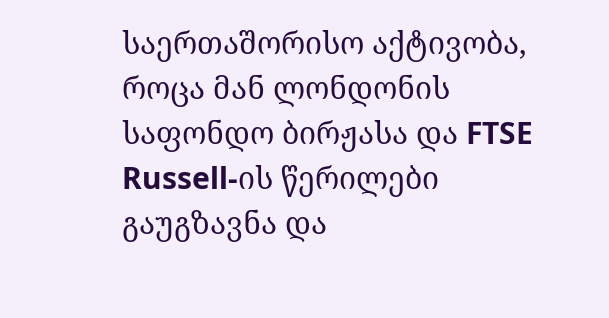საერთაშორისო აქტივობა, როცა მან ლონდონის საფონდო ბირჟასა და FTSE Russell-ის წერილები გაუგზავნა და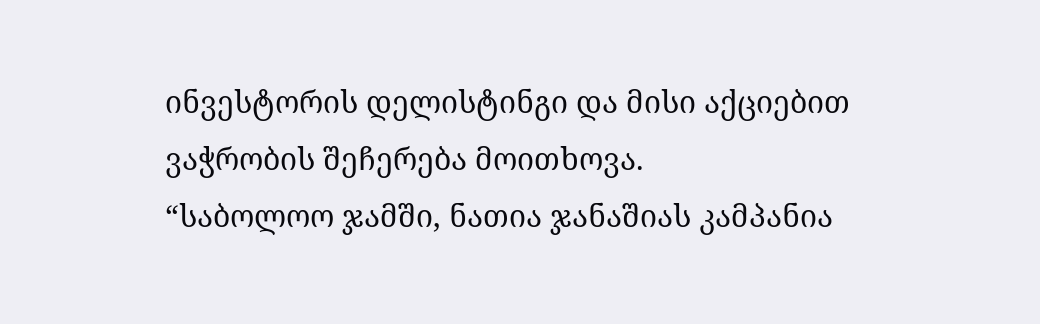ინვესტორის დელისტინგი და მისი აქციებით ვაჭრობის შეჩერება მოითხოვა.
“საბოლოო ჯამში, ნათია ჯანაშიას კამპანია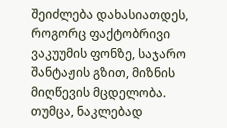შეიძლება დახასიათდეს, როგორც ფაქტობრივი ვაკუუმის ფონზე, საჯარო შანტაჟის გზით, მიზნის მიღწევის მცდელობა. თუმცა, ნაკლებად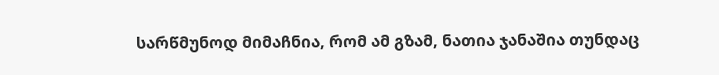სარწმუნოდ მიმაჩნია, რომ ამ გზამ, ნათია ჯანაშია თუნდაც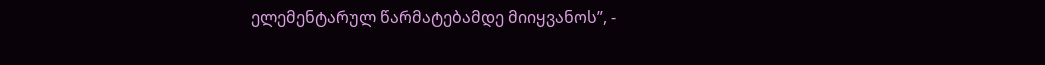ელემენტარულ წარმატებამდე მიიყვანოს”, -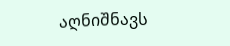აღნიშნავს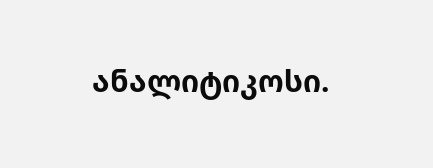ანალიტიკოსი.